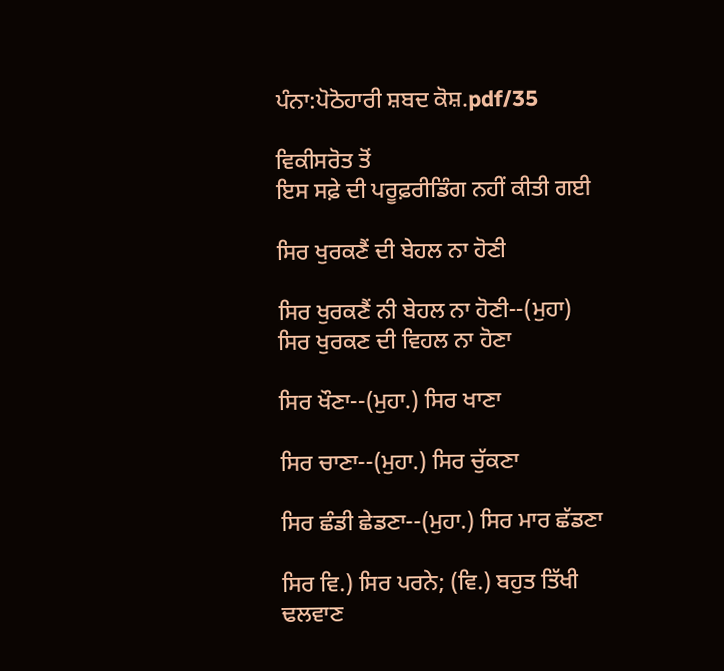ਪੰਨਾ:ਪੋਠੋਹਾਰੀ ਸ਼ਬਦ ਕੋਸ਼.pdf/35

ਵਿਕੀਸਰੋਤ ਤੋਂ
ਇਸ ਸਫ਼ੇ ਦੀ ਪਰੂਫ਼ਰੀਡਿੰਗ ਨਹੀਂ ਕੀਤੀ ਗਈ

ਸਿਰ ਖੁਰਕਣੈਂ ਦੀ ਬੇਹਲ ਨਾ ਹੋਣੀ

ਸਿਰ ਖੁਰਕਣੈਂ ਨੀ ਬੇਹਲ ਨਾ ਹੋਣੀ--(ਮੁਹਾ) ਸਿਰ ਖੁਰਕਣ ਦੀ ਵਿਹਲ ਨਾ ਹੋਣਾ

ਸਿਰ ਖੌਣਾ--(ਮੁਹਾ.) ਸਿਰ ਖਾਣਾ

ਸਿਰ ਚਾਣਾ--(ਮੁਹਾ.) ਸਿਰ ਚੁੱਕਣਾ

ਸਿਰ ਛੰਡੀ ਛੇਡਣਾ--(ਮੁਹਾ.) ਸਿਰ ਮਾਰ ਛੱਡਣਾ

ਸਿਰ ਵਿ.) ਸਿਰ ਪਰਨੇ; (ਵਿ.) ਬਹੁਤ ਤਿੱਖੀ ਢਲਵਾਣ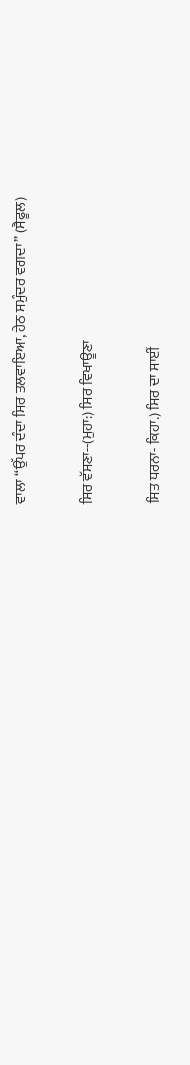ਵਾਲਾ “ਉੱਪਰ ਦੰਦਾ ਸਿਰ ਤਲਵਾਇਆ, ਹੇਠ ਸਮੁੰਦਰ ਵਗਦਾ” (ਸੈਫੂਲ)

ਸਿਰ ਵੱਸਣਾ--(ਮੁਹਾ:) ਸਿਰ ਵਿਖਾਊਣਾ

ਸਿਤ ਧਰਨਾ- ਕਿਹਾ.) ਸਿਰ ਦਾ ਸਾਈਂ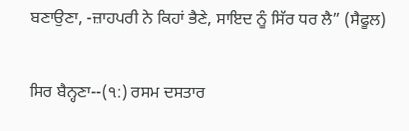ਬਣਾਉਣਾ, -ਜ਼ਾਹਪਰੀ ਨੇ ਕਿਹਾਂ ਭੈਣੇ, ਸਾਇਦ ਨੂੰ ਸਿੱਰ ਧਰ ਲੈ” (ਸੈਫੂਲ)

ਸਿਰ ਬੈਨ੍ਹਣਾ--(੧:) ਰਸਮ ਦਸਤਾਰ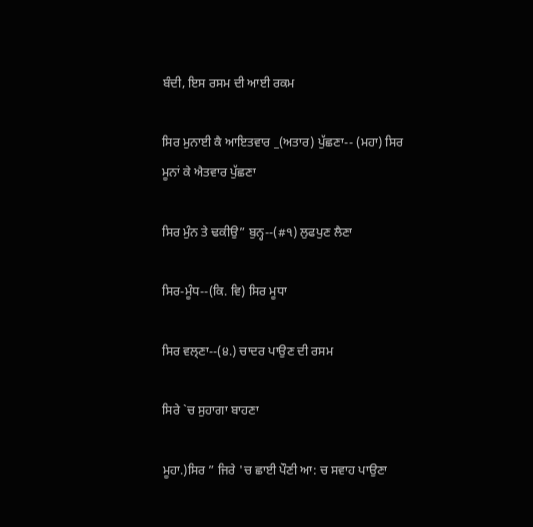ਬੰਦੀ, ਇਸ ਰਸਮ ਦੀ ਆਈ ਰਕਮ

ਸਿਰ ਮੁਨਾਈ ਕੈ ਆਇਤਵਾਰ _(ਅਤਾਰ) ਪੁੱਛਣਾ-- (ਮਹਾ) ਸਿਰ ਮੂਨਾਂ ਕੇ ਐਤਵਾਰ ਪੁੱਛਣਾ

ਸਿਰ ਮੁੰਨ ਤੇ ਢਕੀਉ” ਬੁਨ੍ਹ--(#੧) ਲੁਫਪੁਣ ਲੈਣਾ

ਸਿਰ-ਮੂੰਧ--(ਕਿ. ਵਿ) ਸਿਰ ਮੂਧਾ

ਸਿਰ ਵਲ੍ਣਾ--(੪.) ਚਾਦਰ ਪਾਉਣ ਦੀ ਰਸਮ

ਸਿਰੇ `ਚ ਸੁਹਾਗਾ ਬਾਹਣਾ

ਮੂਹਾ.)ਸਿਰ ” ਜਿਰੇ 'ਚ ਛਾਈ ਪੌਣੀ ਆ: ਚ ਸਵਾਹ ਪਾਉਣਾ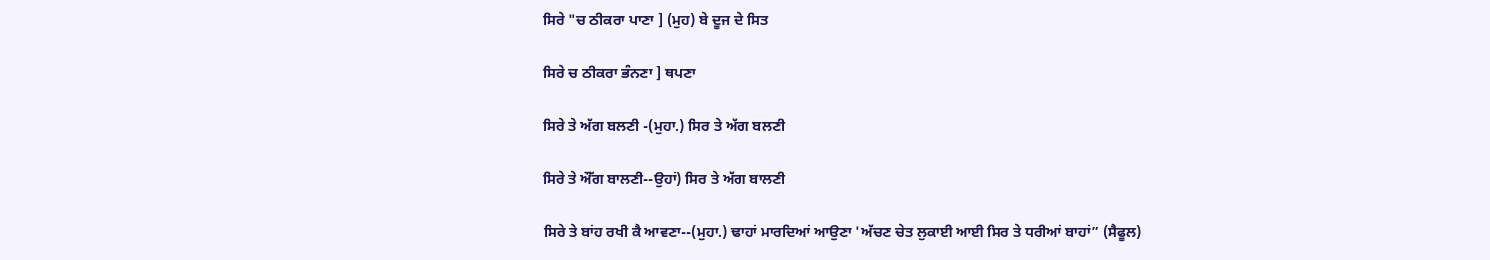ਸਿਰੇ "ਚ ਠੀਕਰਾ ਪਾਣਾ ] (ਮੁਹ) ਬੇ ਦੂਜ ਦੇ ਸਿਤ

ਸਿਰੇ ਚ ਠੀਕਰਾ ਭੰਨਣਾ ] ਥਪਣਾ

ਸਿਰੇ ਤੇ ਅੱਗ ਬਲਣੀ -(ਮੁਹਾ.) ਸਿਰ ਤੇ ਅੱਗ ਬਲਣੀ

ਸਿਰੇ ਤੇ ਔੱਗ ਬਾਲਣੀ--ਉਹਾਂ) ਸਿਰ ਤੇ ਅੱਗ ਬਾਲਣੀ

ਸਿਰੇ ਤੇ ਬਾਂਹ ਰਖੀ ਕੈ ਆਵਣਾ--(ਮੁਹਾ.) ਢਾਹਾਂ ਮਾਰਦਿਆਂ ਆਉਣਾ 'ਅੱਚਣ ਚੇਤ ਲੁਕਾਈ ਆਈ ਸਿਰ ਤੇ ਧਰੀਆਂ ਬਾਹਾਂ” (ਸੈਫੂਲ)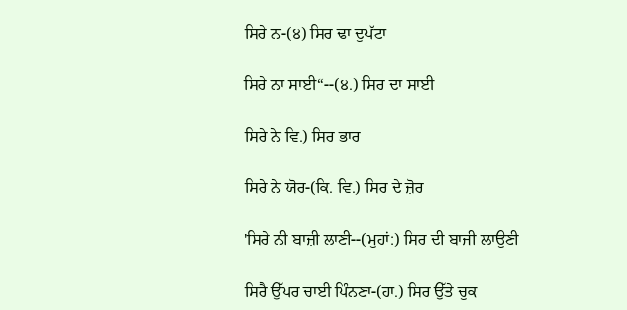ਸਿਰੇ ਨ-(੪) ਸਿਰ ਢਾ ਦੁਪੱਟਾ

ਸਿਰੇ ਨਾ ਸਾਈ“--(੪.) ਸਿਰ ਦਾ ਸਾਈ

ਸਿਰੇ ਨੇ ਵਿ.) ਸਿਰ ਭਾਰ

ਸਿਰੇ ਨੇ ਯੋਰ-(ਕਿ. ਵਿ.) ਸਿਰ ਦੇ ਜ਼ੋਰ

'ਸਿਰੇ ਨੀ ਬਾਜ਼ੀ ਲਾਣੀ--(ਮੁਹਾਂ:) ਸਿਰ ਦੀ ਬਾਜੀ ਲਾਉਣੀ

ਸਿਰੈ ਉੱਪਰ ਚਾਈ ਪਿੰਨਣਾ-(ਹਾ.) ਸਿਰ ਉੱਤੇ ਚੁਕ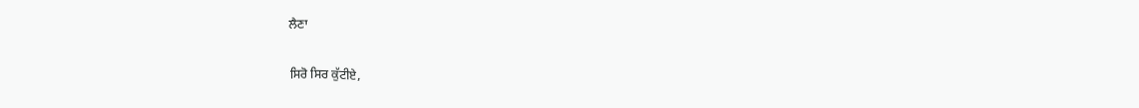ਲੈਣਾ

ਸਿਰੋ ਸਿਰ ਕੁੱਟੀਏ,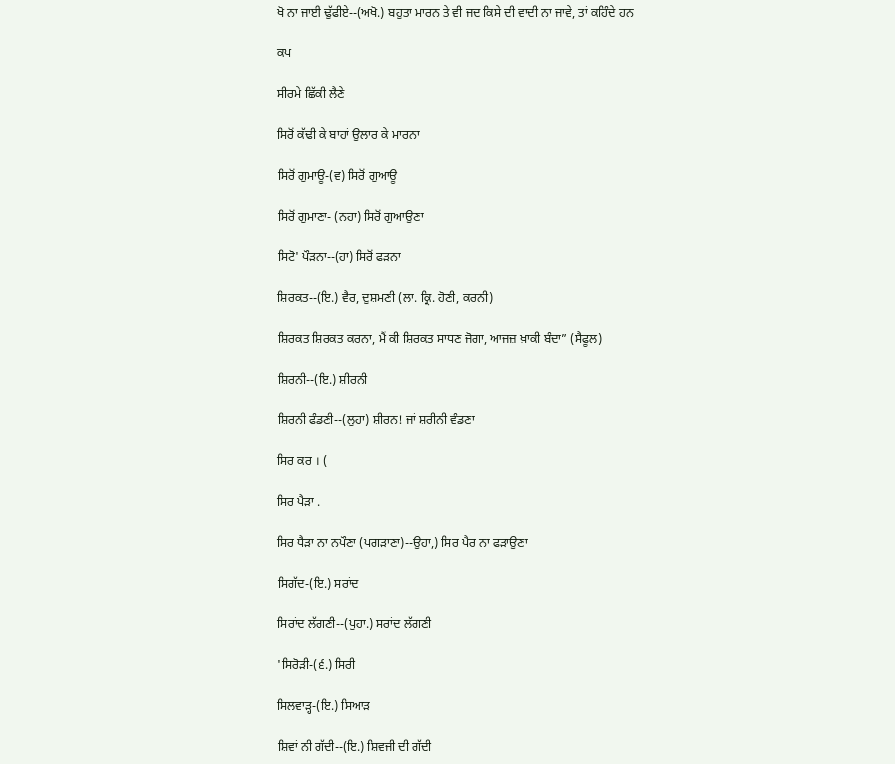ਖੋ ਨਾ ਜਾਈ ਢੁੱਫੀਏ--(ਅਖੋ.) ਬਹੁਤਾ ਮਾਰਨ ਤੇ ਵੀ ਜਦ ਕਿਸੇ ਦੀ ਵਾਦੀ ਨਾ ਜਾਵੇ, ਤਾਂ ਕਹਿੰਦੇ ਹਨ

ਕਪ

ਸੀਰਮੇ ਛਿੱਕੀ ਲੈਣੇ

ਸਿਰੋਂ ਕੱਢੀ ਕੇ ਬਾਹਾਂ ਉਲਾਰ ਕੇ ਮਾਰਨਾ

ਸਿਰੋਂ ਗੁਮਾਊ-(ਵ) ਸਿਰੋਂ ਗੁਆਊ

ਸਿਰੋਂ ਗੁਮਾਣਾ- (ਨਹਾ) ਸਿਰੋਂ ਗੁਆਉਣਾ

ਸਿਟੋ' ਪੌੜਨਾ--(ਹਾ) ਸਿਰੋਂ ਫੜਨਾ

ਸ਼ਿਰਕਤ--(ਇ.) ਵੈਰ, ਦੁਸ਼ਮਣੀ (ਲਾ. ਕ੍ਰਿ. ਹੋਣੀ, ਕਰਨੀ)

ਸ਼ਿਰਕਤ ਸ਼ਿਰਕਤ ਕਰਨਾ, ਮੈਂ ਕੀ ਸ਼ਿਰਕਤ ਸਾਧਣ ਜੋਗਾ, ਆਜਜ਼ ਖ਼ਾਕੀ ਬੰਦਾ” (ਸੈਫੂਲ)

ਸ਼ਿਰਨੀ--(ਇ.) ਸ਼ੀਰਨੀ

ਸ਼ਿਰਨੀ ਫੰਡਣੀ--(ਲੁਹਾ) ਸ਼ੀਰਨ! ਜਾਂ ਸ਼ਰੀਨੀ ਵੰਡਣਾ

ਸਿਰ ਕਰ । (

ਸਿਰ ਪੈੜਾ .

ਸਿਰ ਧੈੜਾ ਨਾ ਨਪੌਣਾ (ਪਗੜਾਣਾ)--ਉਹਾ,) ਸਿਰ ਪੈਰ ਨਾ ਫੜਾਉਣਾ

ਸਿਗੱਦ-(ਇ.) ਸਰਾਂਦ

ਸਿਰਾਂਦ ਲੱਗਣੀ--(ਪੁਹਾ.) ਸਰਾਂਦ ਲੱਗਣੀ

'ਸਿਰੋੜੀ-(੬.) ਸਿਰੀ

ਸਿਲਵਾੜ੍ਹ-(ਇ.) ਸਿਆੜ

ਸ਼ਿਵਾਂ ਨੀ ਗੱਦੀ--(ਇ.) ਸ਼ਿਵਜੀ ਦੀ ਗੱਦੀ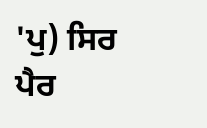'ਪੁ) ਸਿਰ ਪੈਰ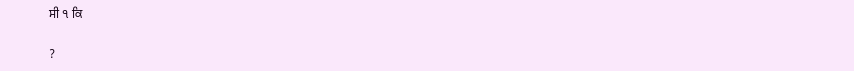ਸੀ ੧ ਕਿ

?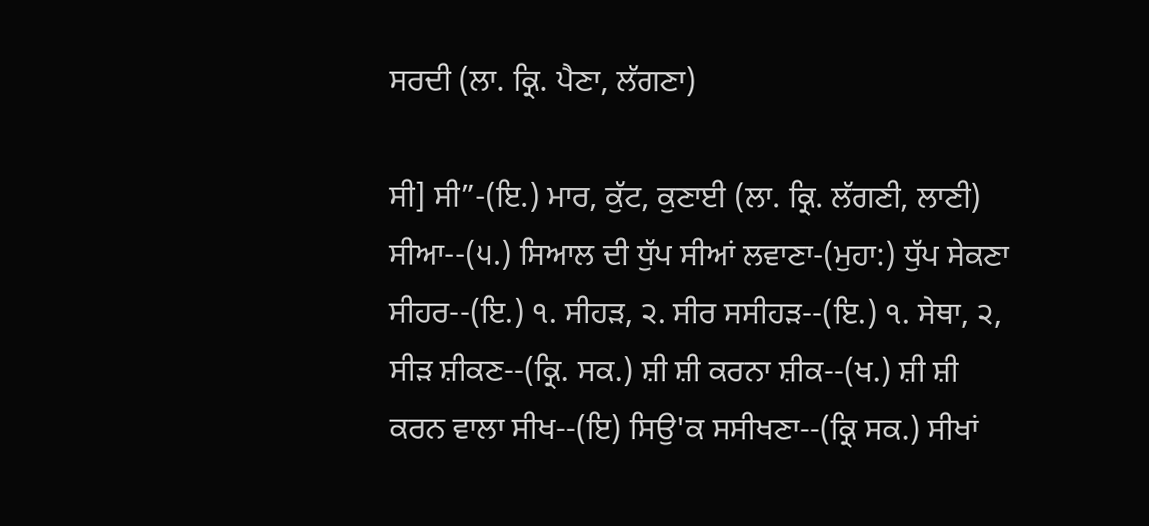ਸਰਦੀ (ਲਾ. ਕ੍ਰਿ. ਪੈਣਾ, ਲੱਗਣਾ)

ਸੀ] ਸੀ”-(ਇ.) ਮਾਰ, ਕੁੱਟ, ਕੁਣਾਈ (ਲਾ. ਕ੍ਰਿ. ਲੱਗਣੀ, ਲਾਣੀ) ਸੀਆ--(੫.) ਸਿਆਲ ਦੀ ਧੁੱਪ ਸੀਆਂ ਲਵਾਣਾ-(ਮੁਹਾ:) ਧੁੱਪ ਸੇਕਣਾ ਸੀਹਰ--(ਇ.) ੧. ਸੀਹੜ, ੨. ਸੀਰ ਸਸੀਹੜ--(ਇ.) ੧. ਸੇਥਾ, ੨, ਸੀੜ ਸ਼ੀਕਣ--(ਕ੍ਰਿ. ਸਕ.) ਸ਼ੀ ਸ਼ੀ ਕਰਨਾ ਸ਼ੀਕ--(ਖ.) ਸ਼ੀ ਸ਼ੀ ਕਰਨ ਵਾਲਾ ਸੀਖ--(ਇ) ਸਿਉ'ਕ ਸਸੀਖਣਾ--(ਕ੍ਰਿ ਸਕ.) ਸੀਖਾਂ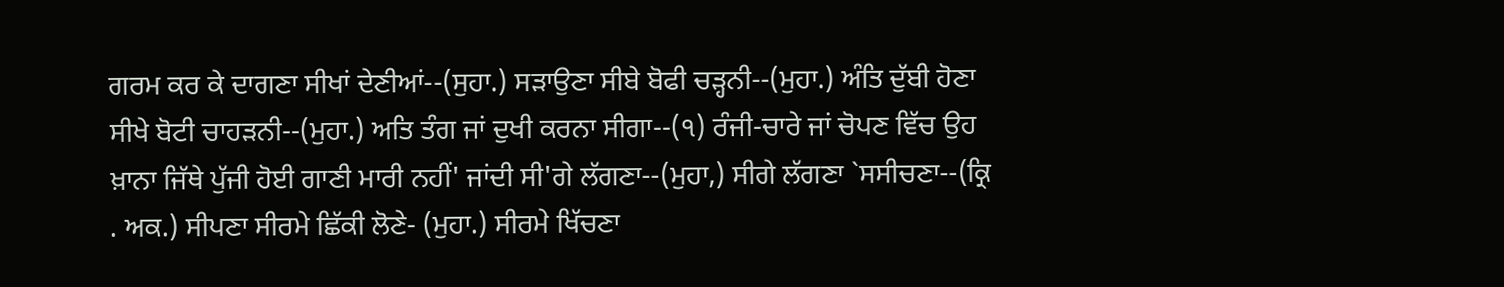ਗਰਮ ਕਰ ਕੇ ਦਾਗਣਾ ਸੀਖਾਂ ਦੇਣੀਆਂ--(ਸੁਹਾ.) ਸੜਾਉਣਾ ਸੀਬੇ ਬੋਫੀ ਚੜ੍ਹਨੀ--(ਮੁਹਾ.) ਅੰਤਿ ਦੁੱਬੀ ਹੋਣਾ ਸੀਖੇ ਬੋਟੀ ਚਾਹੜਨੀ--(ਮੁਹਾ.) ਅਤਿ ਤੰਗ ਜਾਂ ਦੁਖੀ ਕਰਨਾ ਸੀਗਾ--(੧) ਰੰਜੀ-ਚਾਰੇ ਜਾਂ ਚੋਪਣ ਵਿੱਚ ਉਹ ਖ਼ਾਨਾ ਜਿੱਥੇ ਪੁੱਜੀ ਹੋਈ ਗਾਣੀ ਮਾਰੀ ਨਹੀਂ' ਜਾਂਦੀ ਸੀ'ਗੇ ਲੱਗਣਾ--(ਮੁਹਾ,) ਸੀਗੇ ਲੱਗਣਾ `ਸਸੀਚਣਾ--(ਕ੍ਰਿ . ਅਕ.) ਸੀਪਣਾ ਸੀਰਮੇ ਛਿੱਕੀ ਲੋਣੇ- (ਮੁਹਾ.) ਸੀਰਮੇ ਖਿੱਚਣਾ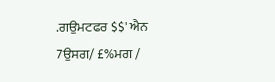.ਗਉਮਟਫਰ $$' ਐਨ 7ਉਸਗ/ £%ਮਗ /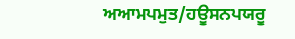ਅਆਮਪਮੁਤ/ਹਊਸਨਪਯਰੂ